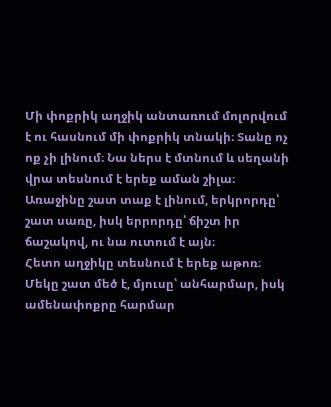Մի փոքրիկ աղջիկ անտառում մոլորվում է ու հասնում մի փոքրիկ տնակի։ Տանը ոչ ոք չի լինում։ Նա ներս է մտնում և սեղանի վրա տեսնում է երեք աման շիլա։ Առաջինը շատ տաք է լինում, երկրորդը՝ շատ սառը, իսկ երրորդը՝ ճիշտ իր ճաշակով, ու նա ուտում է այն։
Հետո աղջիկը տեսնում է երեք աթոռ։ Մեկը շատ մեծ է, մյուսը՝ անհարմար, իսկ ամենափոքրը հարմար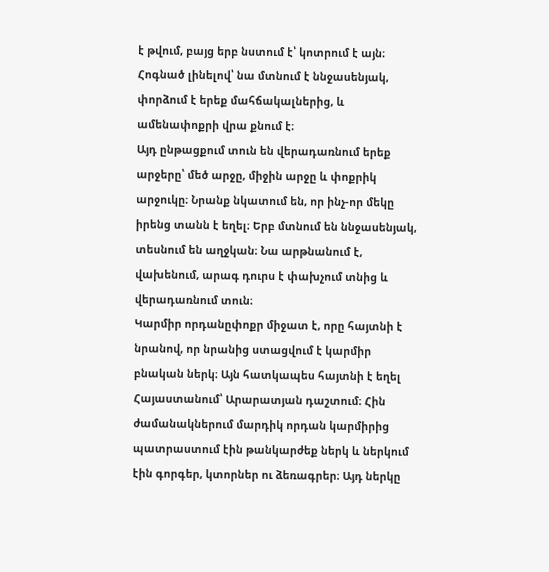է թվում, բայց երբ նստում է՝ կոտրում է այն։ Հոգնած լինելով՝ նա մտնում է ննջասենյակ, փորձում է երեք մահճակալներից, և ամենափոքրի վրա քնում է։
Այդ ընթացքում տուն են վերադառնում երեք արջերը՝ մեծ արջը, միջին արջը և փոքրիկ արջուկը։ Նրանք նկատում են, որ ինչ-որ մեկը իրենց տանն է եղել։ Երբ մտնում են ննջասենյակ, տեսնում են աղջկան։ Նա արթնանում է, վախենում, արագ դուրս է փախչում տնից և վերադառնում տուն։
Կարմիր որդանըփոքր միջատ է, որը հայտնի է նրանով, որ նրանից ստացվում է կարմիր բնական ներկ։ Այն հատկապես հայտնի է եղել Հայաստանում՝ Արարատյան դաշտում։ Հին ժամանակներում մարդիկ որդան կարմիրից պատրաստում էին թանկարժեք ներկ և ներկում էին գորգեր, կտորներ ու ձեռագրեր։ Այդ ներկը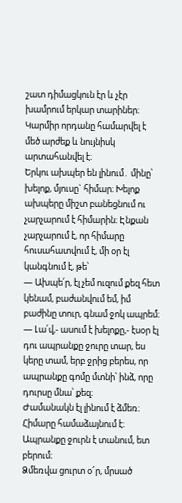շատ դիմացկուն էր և չէր խամրում երկար տարիներ։ Կարմիր որդանը համարվել է մեծ արժեք և նույնիսկ արտահանվել է։
Երկու ախպեր են լինում․ մինը՝ խելոք, մյուսը` հիմար։ Խելոք ախպերը միշտ բանեցնում ու չարչարում է հիմարին։ Էնքան չարչարում է, որ հիմարը հուսահատվում է, մի օր էլ կանգնում է, թե՝
— Ախպե՛ր, էլ չեմ ուզում քեզ հետ կենամ, բաժանվում եմ, իմ բաժինը տուր, գնամ ջոկ ապրեմ։
— Լա՛վ,- ասում է խելոքը,- էսօր էլ դու ապրանքը ջուրը տար, ես կերը տամ, երբ ջրից բերես, որ ապրանքը գոմը մտնի՝ ինձ, որը դուրսը մնա՝ քեզ։
Ժամանակն էլ լինում է ձմեռ։
Հիմարը համաձայնում է։ Ապրանքը ջուրն է տանում, ետ բերում։
Ձմեռվա ցուրտ օ՜ր, մրսած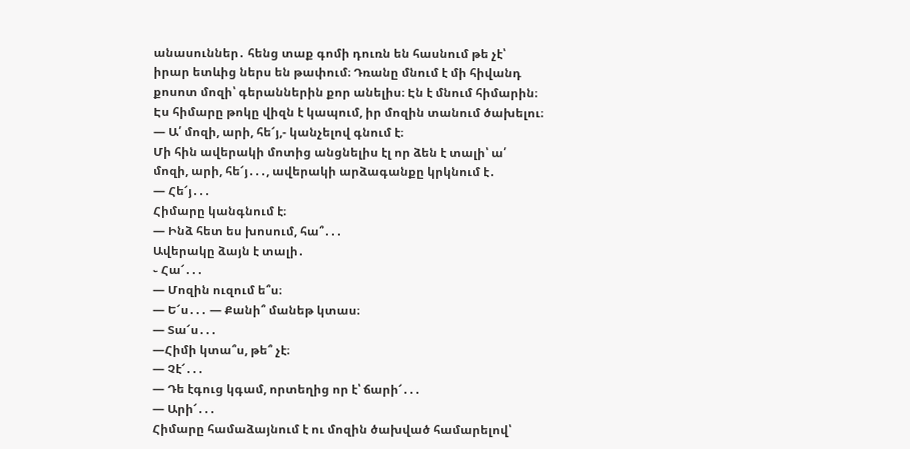անասուններ․ հենց տաք գոմի դուռն են հասնում թե չէ՝ իրար ետևից ներս են թափում։ Դռանը մնում է մի հիվանդ քոսոտ մոզի՝ գերաններին քոր անելիս։ Էն է մնում հիմարին։
Էս հիմարը թոկը վիզն է կապում, իր մոզին տանում ծախելու։
— Ա՛ մոզի, արի, հե՜յ,- կանչելով գնում է։
Մի հին ավերակի մոտից անցնելիս էլ որ ձեն է տալի՝ ա՛ մոզի, արի, հե՜յ․․․, ավերակի արձագանքը կրկնում է․
— Հե՜յ․․․
Հիմարը կանգնում է։
— Ինձ հետ ես խոսում, հա՞․․․
Ավերակը ձայն է տալի․
֊ Հա՜․․․
— Մոզին ուզում ե՞ս։
— Ե՜ս․․․ — Քանի՞ մանեթ կտաս։
— Տա՜ս․․․
—Հիմի կտա՞ս, թե՞ չէ։
— Չէ՜․․․
— Դե էգուց կգամ, որտեղից որ է՝ ճարի՜․․․
— Արի՜․․․
Հիմարը համաձայնում է ու մոզին ծախված համարելով՝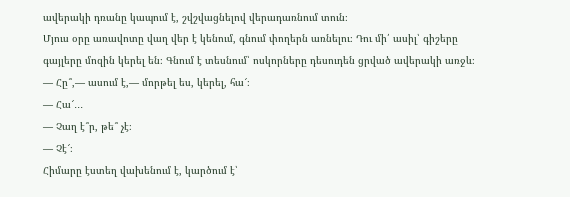ավերակի դռանը կապում է, շվշվացնելով վերադառնում տուն։
Մյուս օրը առավոտը վաղ վեր է կենում, գնում փողերն առնելու։ Դու մի՛ ասիլ՝ գիշերը գայլերը մոզին կերել են։ Գնում է տեսնում՝ ոսկորները դեսուդեն ցրված ավերակի առջև։
— Հը՞,— ասում է,— մորթել ես, կերել, հա՜։
— Հա՜․․․
— Չաղ է՞ր, թե՞ չէ։
— Չէ՜։
Հիմարը էստեղ վախենում է, կարծում է՝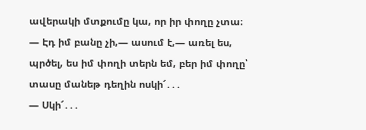ավերակի մտքումը կա, որ իր փողը չտա։
— Էդ իմ բանը չի,— ասում է,— առել ես, պրծել, ես իմ փողի տերն եմ, բեր իմ փողը՝ տասը մանեթ դեղին ոսկի՜․․․
— Սկի՜․․․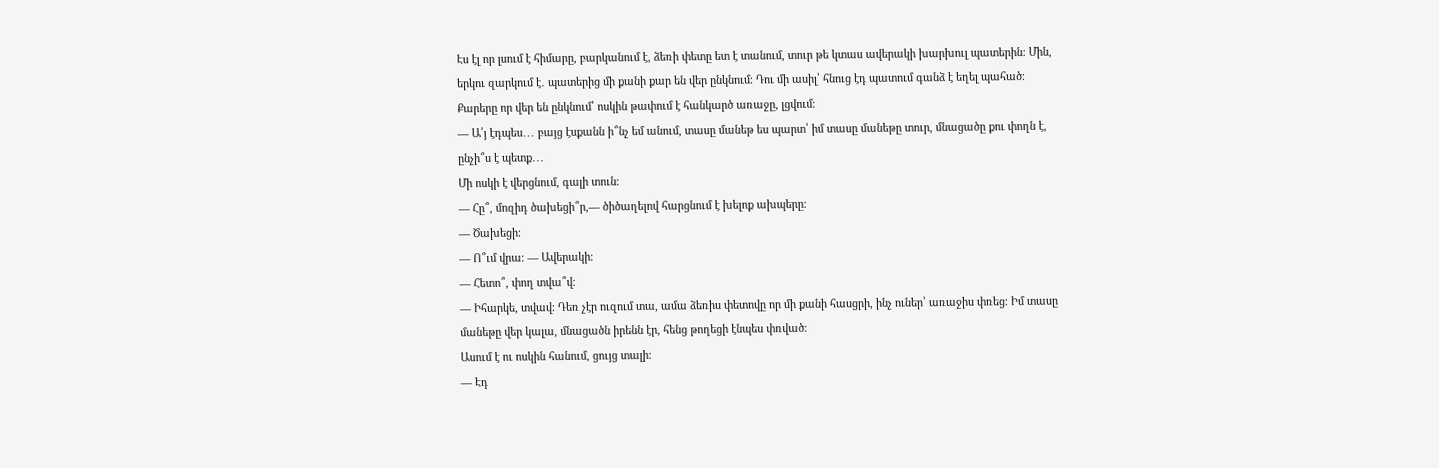Էս էլ որ լսում է հիմարը, բարկանում է, ձեռի փետը ետ է տանում, տուր թե կտաս ավերակի խարխուլ պատերին։ Մին, երկու զարկում է․ պատերից մի քանի քար են վեր ընկնում։ Դու մի ասիլ՝ հնուց էդ պատում գանձ է եղել պահած։ Քարերը որ վեր են ընկնում՝ ոսկին թափում է հանկարծ առաջը, լցվում։
— Ա՛յ էդպես․․․ բայց էսքանն ի՞նչ եմ անում, տասը մանեթ ես պարտ՝ իմ տասը մանեթը տուր, մնացածը քու փողն է, ընչի՞ս է պետք․․․
Մի ոսկի է վերցնում, գալի տուն։
— Հը՞, մոզիդ ծախեցի՞ր,— ծիծաղելով հարցնում է խելոք ախպերը։
— Ծախեցի։
— Ո՞ւմ վրա։ — Ավերակի։
— Հետո՞, փող տվա՞վ։
— Իհարկե, տվավ։ Դեռ չէր ուզում տա, ամա ձեռիս փետովը որ մի քանի հասցրի, ինչ ուներ՝ առաջիս փռեց։ Իմ տասը մանեթը վեր կալա, մնացածն իրենն էր, հենց թողեցի էնպես փռված։
Ասում է ու ոսկին հանում, ցույց տալի։
— Էդ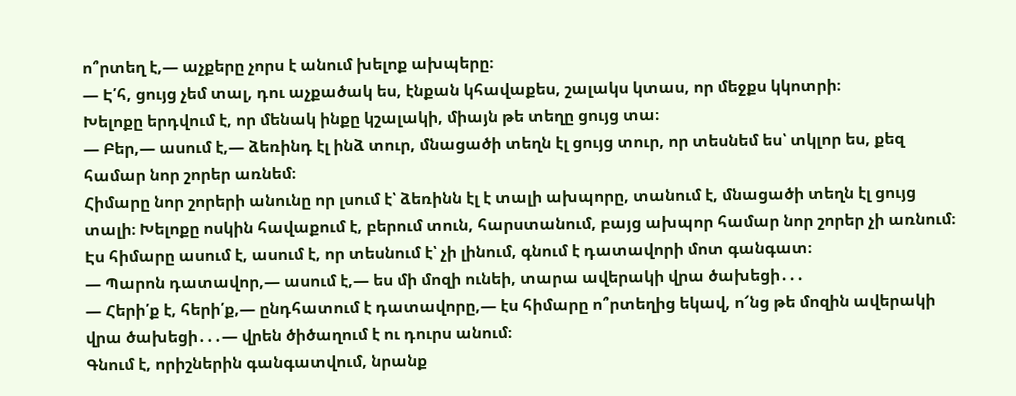ո՞րտեղ է,— աչքերը չորս է անում խելոք ախպերը։
— Է՛հ, ցույց չեմ տալ, դու աչքածակ ես, էնքան կհավաքես, շալակս կտաս, որ մեջքս կկոտրի։
Խելոքը երդվում է, որ մենակ ինքը կշալակի, միայն թե տեղը ցույց տա։
— Բեր,— ասում է,— ձեռինդ էլ ինձ տուր, մնացածի տեղն էլ ցույց տուր, որ տեսնեմ ես՝ տկլոր ես, քեզ համար նոր շորեր առնեմ։
Հիմարը նոր շորերի անունը որ լսում է՝ ձեռինն էլ է տալի ախպորը, տանում է, մնացածի տեղն էլ ցույց տալի։ Խելոքը ոսկին հավաքում է, բերում տուն, հարստանում, բայց ախպոր համար նոր շորեր չի առնում։
Էս հիմարը ասում է, ասում է, որ տեսնում է՝ չի լինում, գնում է դատավորի մոտ գանգատ։
— Պարոն դատավոր,— ասում է,— ես մի մոզի ունեի, տարա ավերակի վրա ծախեցի․․․
— Հերի՛ք է, հերի՛ք,— ընդհատում է դատավորը,— էս հիմարը ո՞րտեղից եկավ, ո՜նց թե մոզին ավերակի վրա ծախեցի․․․— վրեն ծիծաղում է ու դուրս անում։
Գնում է, որիշներին գանգատվում, նրանք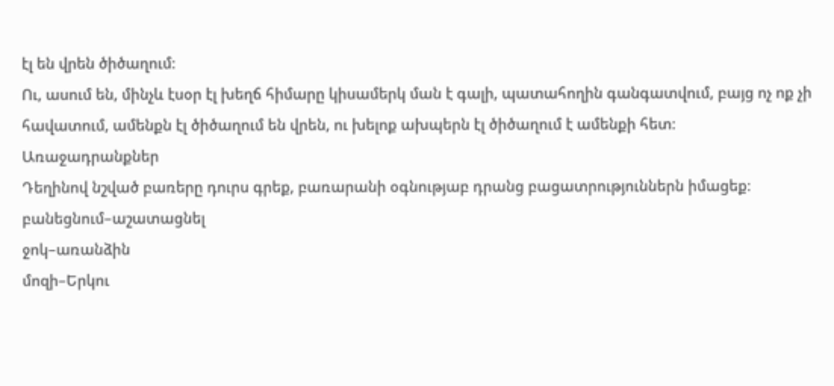էլ են վրեն ծիծաղում։
Ու, ասում են, մինչև էսօր էլ խեղճ հիմարը կիսամերկ ման է գալի, պատահողին գանգատվում, բայց ոչ ոք չի հավատում, ամենքն էլ ծիծաղում են վրեն, ու խելոք ախպերն էլ ծիծաղում է ամենքի հետ։
Առաջադրանքներ
Դեղինով նշված բառերը դուրս գրեք, բառարանի օգնությաբ դրանց բացատրություններն իմացեք։
բանեցնում–աշատացնել
ջոկ–առանձին
մոզի–Երկու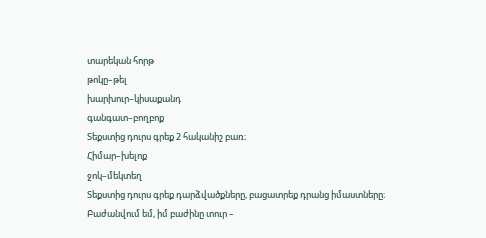տարեկան հորթ
թոկը–թել
խարխուր–կիսաքանդ
գանգատ–բողբոք
Տեքստից դուրս գրեք 2 հականիշ բառ։
Հիմար–խելոք
ջոկ–մեկտեղ
Տեքստից դուրս գրեք դարձվածքները, բացատրեք դրանց իմաստները։
Բաժանվում եմ, իմ բաժինը տուր –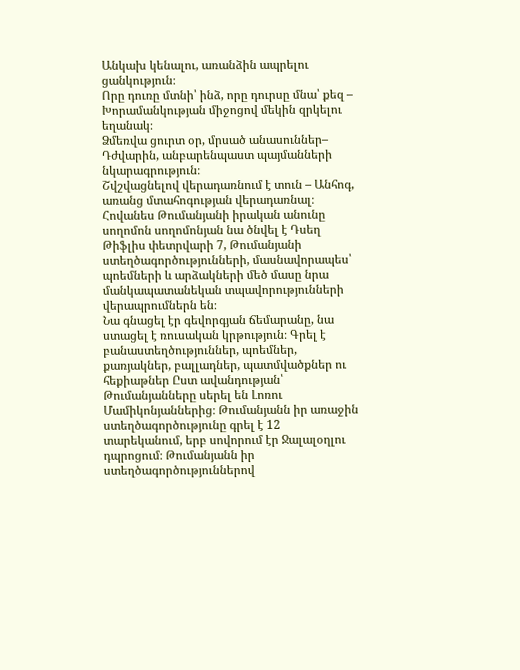Անկախ կենալու, առանձին ապրելու ցանկություն։
Որը դուռը մտնի՝ ինձ, որը դուրսը մնա՝ քեզ – Խորամանկության միջոցով մեկին զրկելու եղանակ։
Ձմեռվա ցուրտ օր, մրսած անասուններ– Դժվարին, անբարենպաստ պայմանների նկարագրություն։
Շվշվացնելով վերադառնում է տուն – Անհոգ, առանց մտահոգության վերադառնալ։
Հովանես Թումանյանի իրական անունը սողոմոն սողոմոնյան նա ծնվել է Դսեղ Թիֆլիս փետրվարի 7, Թումանյանի ստեղծագործությունների, մասնավորապես՝ պոեմների և արձակների մեծ մասը նրա մանկապատանեկան տպավորությունների վերապրումներն են։
Նա գնացել էր գեվորգյան ճեմարանը, նա ստացել է ռուսական կրթություն։ Գրել է բանաստեղծություններ, պոեմներ, քառյակներ, բալլադներ, պատմվածքներ ու հեքիաթներ Ըստ ավանդության՝ Թումանյանները սերել են Լոռու Մամիկոնյաններից։ Թումանյանն իր առաջին ստեղծագործությունը գրել է 12 տարեկանում, երբ սովորում էր Ջալալօղլու դպրոցում։ Թումանյանն իր ստեղծագործություններով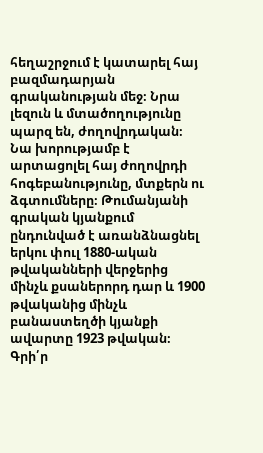հեղաշրջում է կատարել հայ բազմադարյան գրականության մեջ։ Նրա լեզուն և մտածողությունը պարզ են, ժողովրդական։ Նա խորությամբ է արտացոլել հայ ժողովրդի հոգեբանությունը, մտքերն ու ձգտումները։ Թումանյանի գրական կյանքում ընդունված է առանձնացնել երկու փուլ 1880-ական թվականների վերջերից մինչև քսաներորդ դար և 1900 թվականից մինչև բանաստեղծի կյանքի ավարտը 1923 թվական։
Գրի՛ր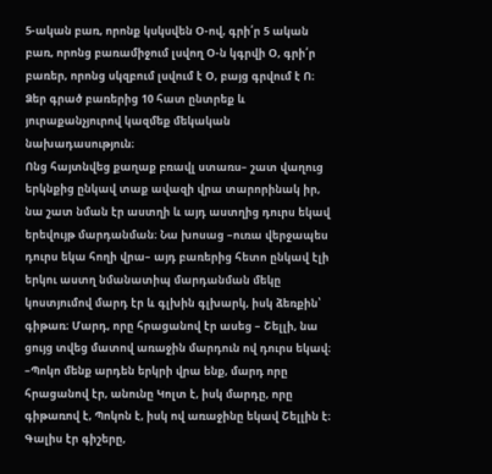5-ական բառ, որոնք կսկսվեն Օ-ով, գրի՛ր 5 ական բառ, որոնց բառամիջում լսվող Օ-ն կգրվի Օ, գրի՛ր բառեր, որոնց սկզբում լսվում է Օ, բայց գրվում է Ո։ Ձեր գրած բառերից 10 հատ ընտրեք և յուրաքանչյուրով կազմեք մեկական նախադասություն։
Ոնց հայտնվեց քաղաք բռավլ ստառս– շատ վաղուց երկնքից ընկավ տաք ավազի վրա տարորինակ իր, նա շատ նման էր աստղի և այդ աստղից դուրս եկավ երեվույթ մարդանման։ Նա խոսաց –ուռա վերջապես դուրս եկա հողի վրա– այդ բառերից հետո ընկավ էլի երկու աստղ նմանատիպ մարդանման մեկը կոստյումով մարդ էր և գլխին գլխարկ, իսկ ձեռքին՝ գիթառ։ Մարդ, որը հրացանով էր ասեց – Շելլի, նա ցույց տվեց մատով առաջին մարդուն ով դուրս եկավ։
–Պոկո մենք արդեն երկրի վրա ենք, մարդ որը հրացանով էր, անունը Կոլտ է, իսկ մարդը, որը գիթառով է, Պոկոն է, իսկ ով առաջինը եկավ Շելլին է։
Գալիս էր գիշերը,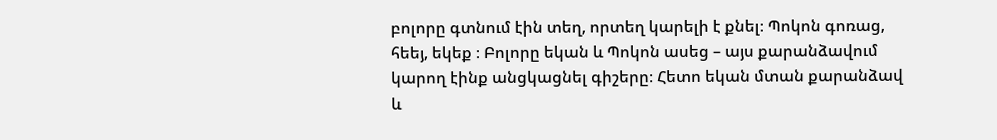բոլորը գտնում էին տեղ, որտեղ կարելի է քնել։ Պոկոն գոռաց, հեեյ, եկեք ։ Բոլորը եկան և Պոկոն ասեց – այս քարանձավում կարող էինք անցկացնել գիշերը։ Հետո եկան մտան քարանձավ և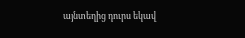այնտեղից դուրս եկավ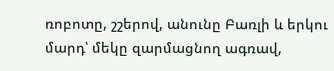ռոբոտը, շշերով, անունը Բառլի և երկու մարդ՝ մեկը զարմացնող ագռավ,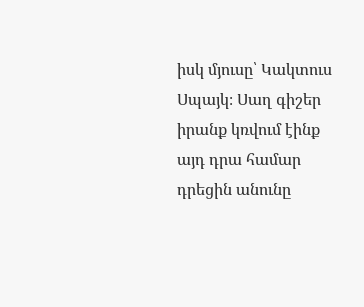իսկ մյուսը՝ Կակտուս Սպայկ։ Սաղ գիշեր իրանք կռվում էինք այդ դրա համար դրեցին անունը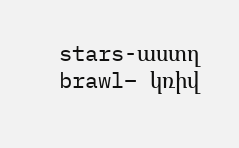stars-աստղ brawl– կռիվ